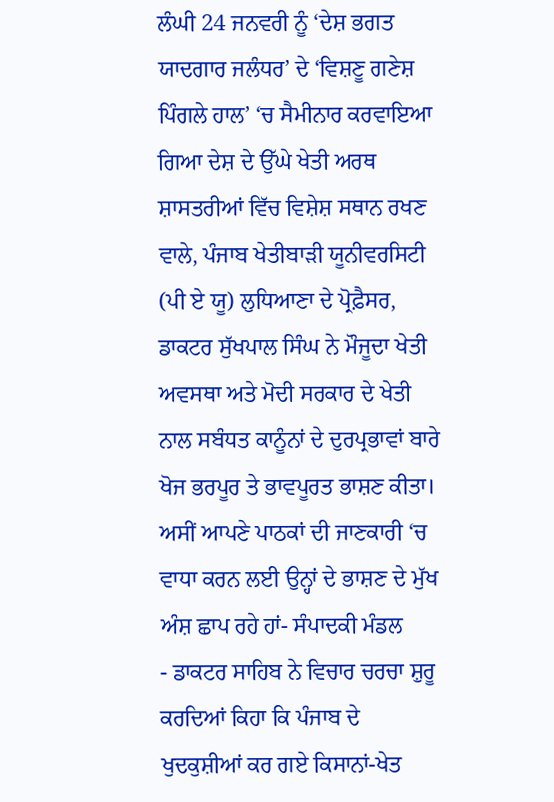ਲੰਘੀ 24 ਜਨਵਰੀ ਨੂੰ ‘ਦੇਸ਼ ਭਗਤ ਯਾਦਗਾਰ ਜਲੰਧਰ’ ਦੇ ‘ਵਿਸ਼ਣੂ ਗਣੇਸ਼ ਪਿੰਗਲੇ ਹਾਲ’ ‘ਚ ਸੈਮੀਨਾਰ ਕਰਵਾਇਆ ਗਿਆ ਦੇਸ਼ ਦੇ ਉੱਘੇ ਖੇਤੀ ਅਰਥ ਸ਼ਾਸਤਰੀਆਂ ਵਿੱਚ ਵਿਸ਼ੇਸ਼ ਸਥਾਨ ਰਖਣ ਵਾਲੇ, ਪੰਜਾਬ ਖੇਤੀਬਾੜੀ ਯੂਨੀਵਰਸਿਟੀ (ਪੀ ਏ ਯੂ) ਲੁਧਿਆਣਾ ਦੇ ਪ੍ਰੋਫ਼ੈਸਰ, ਡਾਕਟਰ ਸੁੱਖਪਾਲ ਸਿੰਘ ਨੇ ਮੌਜੂਦਾ ਖੇਤੀ ਅਵਸਥਾ ਅਤੇ ਮੋਦੀ ਸਰਕਾਰ ਦੇ ਖੇਤੀ ਨਾਲ ਸਬੰਧਤ ਕਾਨੂੰਨਾਂ ਦੇ ਦੁਰਪ੍ਰਭਾਵਾਂ ਬਾਰੇ ਖੋਜ ਭਰਪੂਰ ਤੇ ਭਾਵਪੂਰਤ ਭਾਸ਼ਣ ਕੀਤਾ। ਅਸੀਂ ਆਪਣੇ ਪਾਠਕਾਂ ਦੀ ਜਾਣਕਾਰੀ ‘ਚ ਵਾਧਾ ਕਰਨ ਲਈ ਉਨ੍ਹਾਂ ਦੇ ਭਾਸ਼ਣ ਦੇ ਮੁੱਖ ਅੰਸ਼ ਛਾਪ ਰਹੇ ਹਾਂ- ਸੰਪਾਦਕੀ ਮੰਡਲ
- ਡਾਕਟਰ ਸਾਹਿਬ ਨੇ ਵਿਚਾਰ ਚਰਚਾ ਸ਼ੁਰੂ ਕਰਦਿਆਂ ਕਿਹਾ ਕਿ ਪੰਜਾਬ ਦੇ ਖੁਦਕੁਸ਼ੀਆਂ ਕਰ ਗਏ ਕਿਸਾਨਾਂ-ਖੇਤ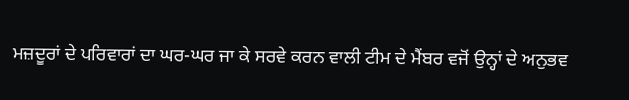ਮਜ਼ਦੂਰਾਂ ਦੇ ਪਰਿਵਾਰਾਂ ਦਾ ਘਰ-ਘਰ ਜਾ ਕੇ ਸਰਵੇ ਕਰਨ ਵਾਲੀ ਟੀਮ ਦੇ ਮੈਂਬਰ ਵਜੋਂ ਉਨ੍ਹਾਂ ਦੇ ਅਨੁਭਵ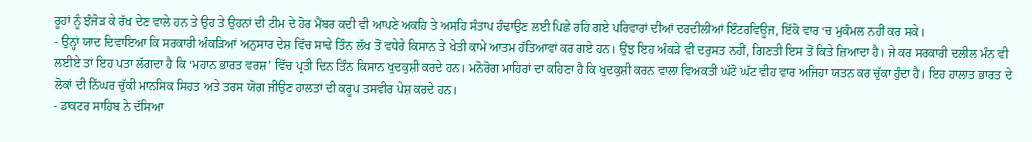ਰੂਹਾਂ ਨੂੰ ਝੰਜੋੜ ਕੇ ਰੱਖ ਦੇਣ ਵਾਲੇ ਹਨ ਤੇ ਉਹ ਤੇ ਉਹਨਾਂ ਦੀ ਟੀਮ ਦੇ ਹੋਰ ਮੈਂਬਰ ਕਦੀ ਵੀ ਆਪਣੇ ਅਕਹਿ ਤੇ ਅਸਹਿ ਸੰਤਾਪ ਹੰਢਾਉਣ ਲਈ ਪਿਛੇ ਰਹਿ ਗਏ ਪਰਿਵਾਰਾਂ ਦੀਆਂ ਦਰਦੀਲੀਆਂ ਇੰਟਰਵਿਊਜ, ਇੱਕੋ ਵਾਰ ‘ਚ ਮੁਕੰਮਲ ਨਹੀਂ ਕਰ ਸਕੇ।
- ਉਨ੍ਹਾਂ ਯਾਦ ਦਿਵਾਇਆ ਕਿ ਸਰਕਾਰੀ ਅੰਕੜਿਆਂ ਅਨੁਸਾਰ ਦੇਸ਼ ਵਿੱਚ ਸਾਢੇ ਤਿੰਨ ਲੱਖ ਤੋਂ ਵਧੇਰੇ ਕਿਸਾਨ ਤੇ ਖੇਤੀ ਕਾਮੇ ਆਤਮ ਹੱਤਿਆਵਾਂ ਕਰ ਗਏ ਹਨ। ਉਂਝ ਇਹ ਅੰਕੜੇ ਵੀ ਦਰੁਸਤ ਨਹੀਂ, ਗਿਣਤੀ ਇਸ ਤੋਂ ਕਿਤੇ ਜ਼ਿਆਦਾ ਹੈ। ਜੇ ਕਰ ਸਰਕਾਰੀ ਦਲੀਲ ਮੰਨ ਵੀ ਲਈਏ ਤਾਂ ਇਹ ਪਤਾ ਲੱਗਦਾ ਹੈ ਕਿ ‘ਮਹਾਨ ਭਾਰਤ ਵਰਸ਼’ ਵਿੱਚ ਪ੍ਰਤੀ ਦਿਨ ਤਿੰਨ ਕਿਸਾਨ ਖੁਦਕੁਸ਼ੀ ਕਰਦੇ ਹਨ। ਮਨੋਰੋਗ ਮਾਹਿਰਾਂ ਦਾ ਕਹਿਣਾ ਹੈ ਕਿ ਖੁਦਕੁਸ਼ੀ ਕਰਨ ਵਾਲਾ ਵਿਅਕਤੀ ਘੱਟੋ ਘੱਟ ਵੀਹ ਵਾਰ ਅਜਿਹਾ ਯਤਨ ਕਰ ਚੁੱਕਾ ਹੁੰਦਾ ਹੈ। ਇਹ ਹਾਲਾਤ ਭਾਰਤ ਦੇ ਲੋਕਾਂ ਦੀ ਨਿੱਘਰ ਚੁੱਕੀ ਮਾਨਸਿਕ ਸਿਹਤ ਅਤੇ ਤਰਸ ਯੋਗ ਜੀਉਣ ਹਾਲਤਾਂ ਦੀ ਕਰੂਪ ਤਸਵੀਰ ਪੇਸ਼ ਕਰਦੇ ਹਨ।
- ਡਾਕਟਰ ਸਾਹਿਬ ਨੇ ਦੱਸਿਆ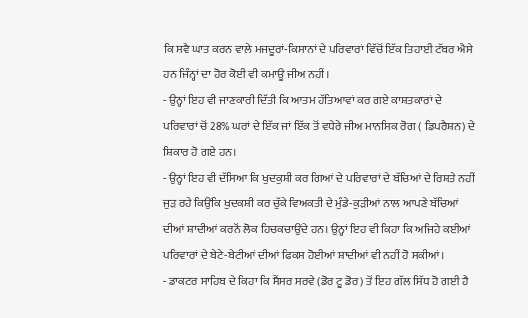ਕਿ ਸਵੈ ਘਾਤ ਕਰਨ ਵਾਲੇ ਮਜਦੂਰਾਂ-ਕਿਸਾਨਾਂ ਦੇ ਪਰਿਵਾਰਾਂ ਵਿੱਚੋਂ ਇੱਕ ਤਿਹਾਈ ਟੱਬਰ ਐਸੇ ਹਨ ਜਿੰਨ੍ਹਾਂ ਦਾ ਹੋਰ ਕੋਈ ਵੀ ਕਮਾਊ ਜੀਅ ਨਹੀਂ।
- ਉਨ੍ਹਾਂ ਇਹ ਵੀ ਜਾਣਕਾਰੀ ਦਿੱਤੀ ਕਿ ਆਤਮ ਹੱਤਿਆਵਾਂ ਕਰ ਗਏ ਕਾਸ਼ਤਕਾਰਾਂ ਦੇ ਪਰਿਵਾਰਾਂ ਚੋਂ 28% ਘਰਾਂ ਦੇ ਇੱਕ ਜਾਂ ਇੱਕ ਤੋਂ ਵਧੇਰੇ ਜੀਅ ਮਾਨਸਿਕ ਰੋਗ ( ਡਿਪਰੈਸ਼ਨ) ਦੇ ਸ਼ਿਕਾਰ ਹੋ ਗਏ ਹਨ।
- ਉਨ੍ਹਾਂ ਇਹ ਵੀ ਦੱਸਿਆ ਕਿ ਖੁਦਕੁਸ਼ੀ ਕਰ ਗਿਆਂ ਦੇ ਪਰਿਵਾਰਾਂ ਦੇ ਬੱਚਿਆਂ ਦੇ ਰਿਸ਼ਤੇ ਨਹੀਂ ਜੁੜ ਰਹੇ ਕਿਉਂਕਿ ਖੁਦਕਸ਼ੀ ਕਰ ਚੁੱਕੇ ਵਿਅਕਤੀ ਦੇ ਮੁੰਡੇ-ਕੁੜੀਆਂ ਨਾਲ ਆਪਣੇ ਬੱਚਿਆਂ ਦੀਆਂ ਸ਼ਾਦੀਆਂ ਕਰਨੋਂ ਲੋਕ ਹਿਚਕਚਾਉਂਦੇ ਹਨ। ਉਨ੍ਹਾਂ ਇਹ ਵੀ ਕਿਹਾ ਕਿ ਅਜਿਹੇ ਕਈਆਂ ਪਰਿਵਾਰਾਂ ਦੇ ਬੇਟੇ-ਬੇਟੀਆਂ ਦੀਆਂ ਫਿਕਸ ਹੋਈਆਂ ਸ਼ਾਦੀਆਂ ਵੀ ਨਹੀਂ ਹੋ ਸਕੀਆਂ।
- ਡਾਕਟਰ ਸਾਹਿਬ ਦੇ ਕਿਹਾ ਕਿ ਸੈਂਸਰ ਸਰਵੇ (ਡੋਰ ਟੂ ਡੋਰ) ਤੋਂ ਇਹ ਗੱਲ ਸਿੱਧ ਹੋ ਗਈ ਹੈ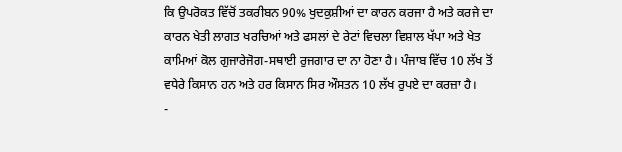ਕਿ ਉਪਰੋਕਤ ਵਿੱਚੋਂ ਤਕਰੀਬਨ 90% ਖੁਦਕੁਸ਼ੀਆਂ ਦਾ ਕਾਰਨ ਕਰਜਾ ਹੈ ਅਤੇ ਕਰਜੇ ਦਾ ਕਾਰਨ ਖੇਤੀ ਲਾਗਤ ਖਰਚਿਆਂ ਅਤੇ ਫਸਲਾਂ ਦੇ ਰੇਟਾਂ ਵਿਚਲਾ ਵਿਸ਼ਾਲ ਖੱਪਾ ਅਤੇ ਖੇਤ ਕਾਮਿਆਂ ਕੋਲ ਗੁਜਾਰੇਜੋਗ-ਸਥਾਈ ਰੁਜਗਾਰ ਦਾ ਨਾ ਹੋਣਾ ਹੈ। ਪੰਜਾਬ ਵਿੱਚ 10 ਲੱਖ ਤੋਂ ਵਧੇਰੇ ਕਿਸਾਨ ਹਨ ਅਤੇ ਹਰ ਕਿਸਾਨ ਸਿਰ ਔਸਤਨ 10 ਲੱਖ ਰੁਪਏ ਦਾ ਕਰਜ਼ਾ ਹੈ।
-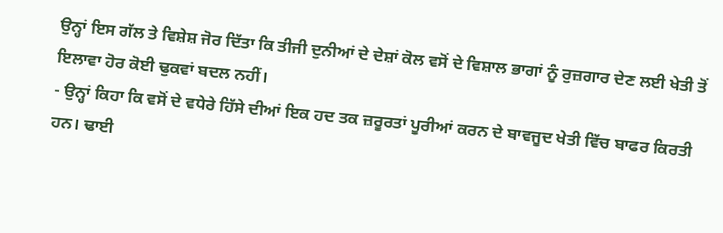ਉਨ੍ਹਾਂ ਇਸ ਗੱਲ ਤੇ ਵਿਸ਼ੇਸ਼ ਜੋਰ ਦਿੱਤਾ ਕਿ ਤੀਜੀ ਦੁਨੀਆਂ ਦੇ ਦੇਸ਼ਾਂ ਕੋਲ ਵਸੋਂ ਦੇ ਵਿਸ਼ਾਲ ਭਾਗਾਂ ਨੂੰ ਰੁਜ਼ਗਾਰ ਦੇਣ ਲਈ ਖੇਤੀ ਤੋਂ ਇਲਾਵਾ ਹੋਰ ਕੋਈ ਢੁਕਵਾਂ ਬਦਲ ਨਹੀਂ।
- ਉਨ੍ਹਾਂ ਕਿਹਾ ਕਿ ਵਸੋਂ ਦੇ ਵਧੇਰੇ ਹਿੱਸੇ ਦੀਆਂ ਇਕ ਹਦ ਤਕ ਜ਼ਰੂਰਤਾਂ ਪੂਰੀਆਂ ਕਰਨ ਦੇ ਬਾਵਜੂਦ ਖੇਤੀ ਵਿੱਚ ਬਾਫਰ ਕਿਰਤੀ ਹਨ। ਢਾਈ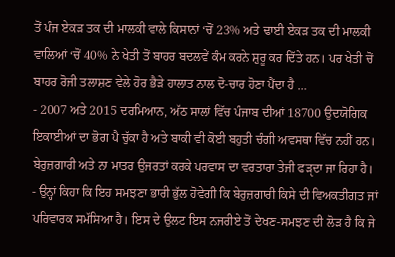ਤੋਂ ਪੰਜ ਏਕੜ ਤਕ ਦੀ ਮਾਲਕੀ ਵਾਲੇ ਕਿਸਾਨਾਂ ‘ਚੋਂ 23% ਅਤੇ ਢਾਈ ਏਕੜ ਤਕ ਦੀ ਮਾਲਕੀ ਵਾਲਿਆਂ ‘ਚੋਂ 40% ਨੇ ਖੇਤੀ ਤੋਂ ਬਾਹਰ ਬਦਲਵੇਂ ਕੰਮ ਕਰਨੇ ਸ਼ੁਰੂ ਕਰ ਦਿੱਤੇ ਹਨ। ਪਰ ਖੇਤੀ ਚੋਂ ਬਾਹਰ ਰੋਜੀ ਤਲਾਸ਼ਣ ਵੇਲੇ ਹੋਰ ਭੈੜੇ ਹਾਲਾਤ ਨਾਲ ਦੋ-ਚਾਰ ਹੋਣਾ ਪੈਂਦਾ ਹੈ …
- 2007 ਅਤੇ 2015 ਦਰਮਿਆਨ, ਅੱਠ ਸਾਲਾਂ ਵਿੱਚ ਪੰਜਾਬ ਦੀਆਂ 18700 ਉਦਯੋਗਿਕ ਇਕਾਈਆਂ ਦਾ ਭੋਗ ਪੈ ਚੁੱਕਾ ਹੈ ਅਤੇ ਬਾਕੀ ਵੀ ਕੋਈ ਬਹੁਤੀ ਚੰਗੀ ਅਵਸਥਾ ਵਿੱਚ ਨਹੀਂ ਹਨ। ਬੇਰੁਜ਼ਗਾਰੀ ਅਤੇ ਨਾ ਮਾਤਰ ਉਜਰਤਾਂ ਕਰਕੇ ਪਰਵਾਸ ਦਾ ਵਰਤਾਰਾ ਤੇਜੀ ਫੜੵਦਾ ਜਾ ਰਿਹਾ ਹੈ।
- ਉਨ੍ਹਾਂ ਕਿਹਾ ਕਿ ਇਹ ਸਮਝਣਾ ਭਾਰੀ ਭੁੱਲ ਹੋਵੇਗੀ ਕਿ ਬੇਰੁਜ਼ਗਾਰੀ ਕਿਸੇ ਦੀ ਵਿਅਕਤੀਗਤ ਜਾਂ ਪਰਿਵਾਰਕ ਸਮੱਸਿਆ ਹੈ। ਇਸ ਦੇ ਉਲਟ ਇਸ ਨਜਰੀਏ ਤੋਂ ਦੇਖਣ-ਸਮਝਣ ਦੀ ਲੋੜ ਹੈ ਕਿ ਜੇ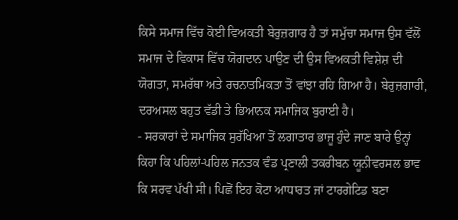ਕਿਸੇ ਸਮਾਜ ਵਿੱਚ ਕੋਈ ਵਿਅਕਤੀ ਬੇਰੁਜ਼ਗਾਰ ਹੈ ਤਾਂ ਸਮੁੱਚਾ ਸਮਾਜ ਉਸ ਵੱਲੋਂ ਸਮਾਜ ਦੇ ਵਿਕਾਸ ਵਿੱਚ ਯੋਗਦਾਨ ਪਾਉਣ ਦੀ ਉਸ ਵਿਅਕਤੀ ਵਿਸ਼ੇਸ਼ ਦੀ ਯੋਗਤਾ, ਸਮਰੱਥਾ ਅਤੇ ਰਚਨਾਤਮਿਕਤਾ ਤੋਂ ਵਾਂਝਾ ਰਹਿ ਗਿਆ ਹੈ। ਬੇਰੁਜ਼ਗਾਰੀ, ਦਰਅਸਲ ਬਹੁਤ ਵੱਡੀ ਤੇ ਭਿਆਨਕ ਸਮਾਜਿਕ ਬੁਰਾਈ ਹੈ।
- ਸਰਕਾਰਾਂ ਦੇ ਸਮਾਜਿਕ ਸੁਰੱਖਿਆ ਤੋਂ ਲਗਾਤਾਰ ਭਾਜੂ ਹੁੰਦੇ ਜਾਣ ਬਾਰੇ ਉਨ੍ਹਾਂ ਕਿਹਾ ਕਿ ਪਹਿਲਾਂ-ਪਹਿਲ ਜਨਤਕ ਵੰਡ ਪ੍ਰਣਾਲੀ ਤਕਰੀਬਨ ਯੂਨੀਵਰਸਲ ਭਾਵ ਕਿ ਸਰਵ ਪੱਖੀ ਸੀ। ਪਿਛੋਂ ਇਹ ਕੋਟਾ ਆਧਾਰਤ ਜਾਂ ਟਾਰਗੇਟਿਡ ਬਣਾ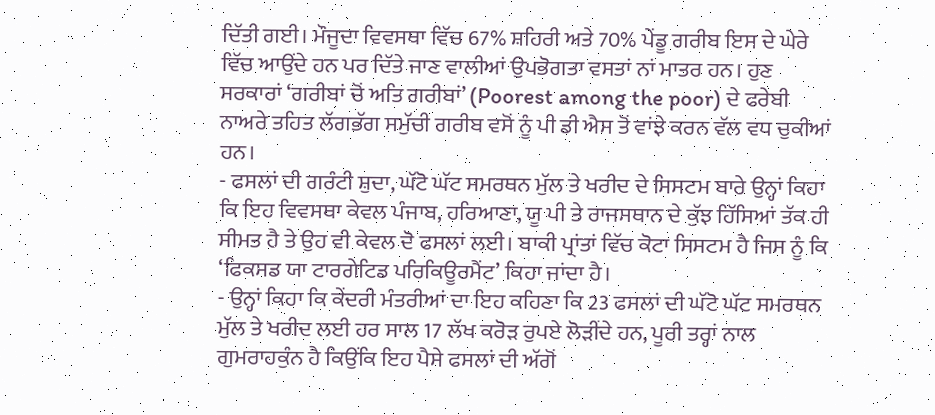ਦਿੱਤੀ ਗਈ। ਮੌਜੂਦਾ ਵਿਵਸਥਾ ਵਿੱਚ 67% ਸ਼ਹਿਰੀ ਅਤੇ 70% ਪੇਂਡੂ ਗਰੀਬ ਇਸ ਦੇ ਘੇਰੇ ਵਿੱਚ ਆਉਂਦੇ ਹਨ ਪਰ ਦਿੱਤੇ ਜਾਣ ਵਾਲੀਆਂ ਉਪਭੋਗਤਾ ਵਸਤਾਂ ਨਾਂ ਮਾਤਰ ਹਨ। ਹੁਣ ਸਰਕਾਰਾਂ ‘ਗਰੀਬਾਂ ਚੋਂ ਅਤਿ ਗਰੀਬਾਂ’ (Poorest among the poor) ਦੇ ਫਰੇਬੀ ਨਾਅਰੇ ਤਹਿਤ ਲੱਗਭੱਗ ਸਮੁੱਚੀ ਗਰੀਬ ਵਸੋਂ ਨੂੰ ਪੀ ਡੀ ਐਸ ਤੋਂ ਵਾਂਝੇ ਕਰਨ ਵੱਲ ਵਧ ਚੁਕੀਆਂ ਹਨ।
- ਫਸਲਾਂ ਦੀ ਗਰੰਟੀ ਸ਼ੁਦਾ, ਘੱਟੋ ਘੱਟ ਸਮਰਥਨ ਮੁੱਲ ਤੇ ਖਰੀਦ ਦੇ ਸਿਸਟਮ ਬਾਰੇ ਉਨ੍ਹਾਂ ਕਿਹਾ ਕਿ ਇਹ ਵਿਵਸਥਾ ਕੇਵਲ ਪੰਜਾਬ, ਹਰਿਆਣਾ, ਯੂ ਪੀ ਤੇ ਰਾਜਸਥਾਨ ਦੇ ਕੁੱਝ ਹਿੱਸਿਆਂ ਤੱਕ ਹੀ ਸੀਮਤ ਹੈ ਤੇ ਉਹ ਵੀ ਕੇਵਲ ਦੋ ਫਸਲਾਂ ਲਈ। ਬਾਕੀ ਪ੍ਰਾਂਤਾਂ ਵਿੱਚ ਕੋਟਾ ਸਿਸਟਮ ਹੈ ਜਿਸ ਨੂੰ ਕਿ ‘ਫਿਕਸਡ ਯਾ ਟਾਰਗੇਟਿਡ ਪਰਿਕਿਊਰਮੈਂਟ’ ਕਿਹਾ ਜਾਂਦਾ ਹੈ।
- ਉਨ੍ਹਾਂ ਕਿਹਾ ਕਿ ਕੇਂਦਰੀ ਮੰਤਰੀਆਂ ਦਾ ਇਹ ਕਹਿਣਾ ਕਿ 23 ਫਸਲਾਂ ਦੀ ਘੱਟੋ ਘੱਟ ਸਮਰਥਨ ਮੁੱਲ ਤੇ ਖਰੀਦ ਲਈ ਹਰ ਸਾਲ 17 ਲੱਖ ਕਰੋੜ ਰੁਪਏ ਲੋੜੀਂਦੇ ਹਨ, ਪੂਰੀ ਤਰ੍ਹਾਂ ਨਾਲ ਗੁਮਰਾਹਕੁੰਨ ਹੈ ਕਿਉਂਕਿ ਇਹ ਪੈਸੇ ਫਸਲਾਂ ਦੀ ਅੱਗੋਂ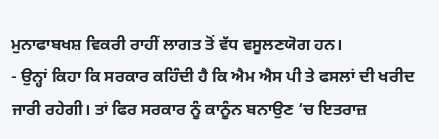ਮੁਨਾਫਾਬਖਸ਼ ਵਿਕਰੀ ਰਾਹੀਂ ਲਾਗਤ ਤੋਂ ਵੱਧ ਵਸੂਲਣਯੋਗ ਹਨ।
- ਉਨ੍ਹਾਂ ਕਿਹਾ ਕਿ ਸਰਕਾਰ ਕਹਿੰਦੀ ਹੈ ਕਿ ਐਮ ਐਸ ਪੀ ਤੇ ਫਸਲਾਂ ਦੀ ਖਰੀਦ ਜਾਰੀ ਰਹੇਗੀ। ਤਾਂ ਫਿਰ ਸਰਕਾਰ ਨੂੰ ਕਾਨੂੰਨ ਬਨਾਉਣ ‘ਚ ਇਤਰਾਜ਼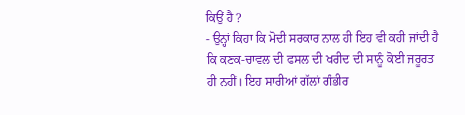ਕਿਉਂ ਹੈ ?
- ਉਨ੍ਹਾਂ ਕਿਹਾ ਕਿ ਮੋਦੀ ਸਰਕਾਰ ਨਾਲ ਹੀ ਇਹ ਵੀ ਕਹੀ ਜਾਂਦੀ ਹੈ ਕਿ ਕਣਕ-ਚਾਵਲ ਦੀ ਫਸਲ ਦੀ ਖਰੀਦ ਦੀ ਸਾਨੂੰ ਕੋਈ ਜਰੂਰਤ ਹੀ ਨਹੀਂ। ਇਹ ਸਾਰੀਆਂ ਗੱਲਾਂ ਗੰਭੀਰ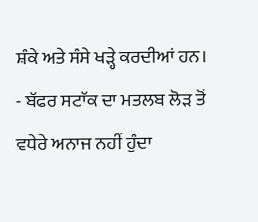ਸ਼ੰਕੇ ਅਤੇ ਸੰਸੇ ਖੜ੍ਹੇ ਕਰਦੀਆਂ ਹਨ।
- ਬੱਫਰ ਸਟਾੱਕ ਦਾ ਮਤਲਬ ਲੋੜ ਤੋਂ ਵਧੇਰੇ ਅਨਾਜ ਨਹੀਂ ਹੁੰਦਾ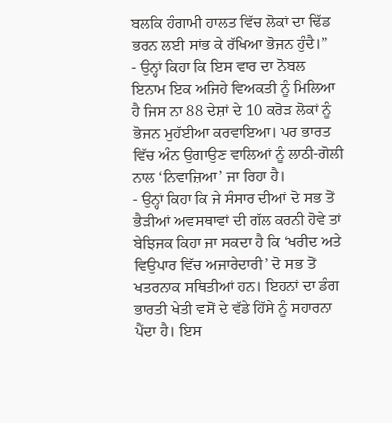ਬਲਕਿ ਹੰਗਾਮੀ ਹਾਲਤ ਵਿੱਚ ਲੋਕਾਂ ਦਾ ਢਿੱਡ ਭਰਨ ਲਈ ਸਾਂਭ ਕੇ ਰੱਖਿਆ ਭੋਜਨ ਹੁੰਦੈ।”
- ਉਨ੍ਹਾਂ ਕਿਹਾ ਕਿ ਇਸ ਵਾਰ ਦਾ ਨੋਬਲ ਇਨਾਮ ਇਕ ਅਜਿਹੇ ਵਿਅਕਤੀ ਨੂੰ ਮਿਲਿਆ ਹੈ ਜਿਸ ਨਾ 88 ਦੇਸ਼ਾਂ ਦੇ 10 ਕਰੋੜ ਲੋਕਾਂ ਨੂੰ ਭੋਜਨ ਮੁਹੱਈਆ ਕਰਵਾਇਆ। ਪਰ ਭਾਰਤ ਵਿੱਚ ਅੰਨ ਉਗਾਉਣ ਵਾਲਿਆਂ ਨੂੰ ਲਾਠੀ-ਗੋਲੀ ਨਾਲ ‘ਨਿਵਾਜ਼ਿਆ’ ਜਾ ਰਿਹਾ ਹੈ।
- ਉਨ੍ਹਾਂ ਕਿਹਾ ਕਿ ਜੇ ਸੰਸਾਰ ਦੀਆਂ ਦੋ ਸਭ ਤੋਂ ਭੈੜੀਆਂ ਅਵਸਥਾਵਾਂ ਦੀ ਗੱਲ ਕਰਨੀ ਹੋਵੇ ਤਾਂ ਬੇਝਿਜਕ ਕਿਹਾ ਜਾ ਸਕਦਾ ਹੈ ਕਿ ‘ਖਰੀਦ ਅਤੇ ਵਿਉਪਾਰ ਵਿੱਚ ਅਜਾਰੇਦਾਰੀ’ ਦੋ ਸਭ ਤੋਂ ਖਤਰਨਾਕ ਸਥਿਤੀਆਂ ਹਨ। ਇਹਨਾਂ ਦਾ ਡੰਗ ਭਾਰਤੀ ਖੇਤੀ ਵਸੋਂ ਦੇ ਵੱਡੇ ਹਿੱਸੇ ਨੂੰ ਸਹਾਰਨਾ ਪੈਂਦਾ ਹੈ। ਇਸ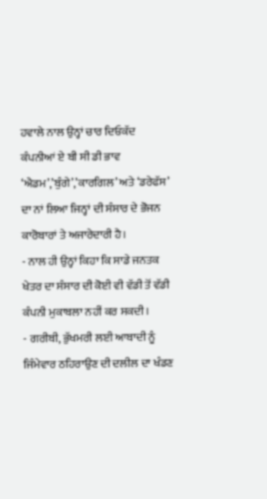ਹਵਾਲੇ ਨਾਲ ਉਨ੍ਹਾਂ ਚਾਰ ਦਿਓਕੱਦ ਕੰਪਨੀਆਂ ਏ ਬੀ ਸੀ ਡੀ ਭਾਵ ‘ਐਡਮ’,’ਬੁੰਗੇ’,’ਕਾਰਗਿਲ’ ਅਤੇ ‘ਡਰੇਫੱਸ’ ਦਾ ਨਾਂ ਲਿਆ ਜਿਨ੍ਹਾਂ ਦੀ ਸੰਸਾਰ ਦੇ ਭੋਜਨ ਕਾਰੋਬਾਰਾਂ ਤੇ ਅਜਾਰੇਦਾਰੀ ਹੈ।
- ਨਾਲ ਹੀ ਉਨ੍ਹਾਂ ਕਿਹਾ ਕਿ ਸਾਡੇ ਜਨਤਕ ਖੇਤਰ ਦਾ ਸੰਸਾਰ ਦੀ ਕੋਈ ਵੀ ਵੱਡੀ ਤੋਂ ਵੱਡੀ ਕੰਪਨੀ ਮੁਕਾਬਲਾ ਨਹੀਂ ਕਰ ਸਕਦੀ।
- ਗਰੀਬੀ, ਭੁੱਖਮਰੀ ਲਈ ਆਬਾਦੀ ਨੂੰ ਜਿੰਮੇਵਾਰ ਠਹਿਰਾਉਣ ਦੀ ਦਲੀਲ ਦਾ ਖੰਡਣ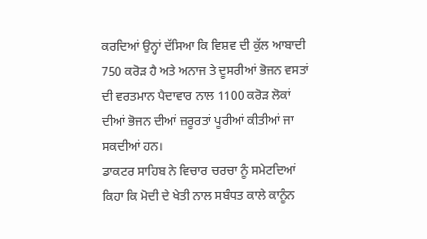ਕਰਦਿਆਂ ਉਨ੍ਹਾਂ ਦੱਸਿਆ ਕਿ ਵਿਸ਼ਵ ਦੀ ਕੁੱਲ ਆਬਾਦੀ 750 ਕਰੋੜ ਹੈ ਅਤੇ ਅਨਾਜ ਤੇ ਦੂਸਰੀਆਂ ਭੋਜਨ ਵਸਤਾਂ ਦੀ ਵਰਤਮਾਨ ਪੈਦਾਵਾਰ ਨਾਲ 1100 ਕਰੋੜ ਲੋਕਾਂ ਦੀਆਂ ਭੋਜਨ ਦੀਆਂ ਜ਼ਰੂਰਤਾਂ ਪੂਰੀਆਂ ਕੀਤੀਆਂ ਜਾ ਸਕਦੀਆਂ ਹਨ।
ਡਾਕਟਰ ਸਾਹਿਬ ਨੇ ਵਿਚਾਰ ਚਰਚਾ ਨੂੰ ਸਮੇਟਦਿਆਂ ਕਿਹਾ ਕਿ ਮੋਦੀ ਦੇ ਖੇਤੀ ਨਾਲ ਸਬੰਧਤ ਕਾਲੇ ਕਾਨੂੰਨ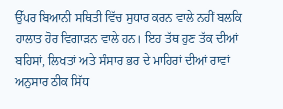ਉੱਪਰ ਬਿਆਨੀ ਸਥਿਤੀ ਵਿੱਚ ਸੁਧਾਰ ਕਰਨ ਵਾਲੇ ਨਹੀਂ ਬਲਕਿ ਹਾਲਾਤ ਹੋਰ ਵਿਗਾੜਨ ਵਾਲੇ ਹਨ। ਇਹ ਤੱਥ ਹੁਣ ਤੱਕ ਦੀਆਂ ਬਹਿਸਾਂ, ਲਿਖਤਾਂ ਅਤੇ ਸੰਸਾਰ ਭਰ ਦੇ ਮਾਹਿਰਾਂ ਦੀਆਂ ਰਾਵਾਂ ਅਨੁਸਾਰ ਠੀਕ ਸਿੱਧ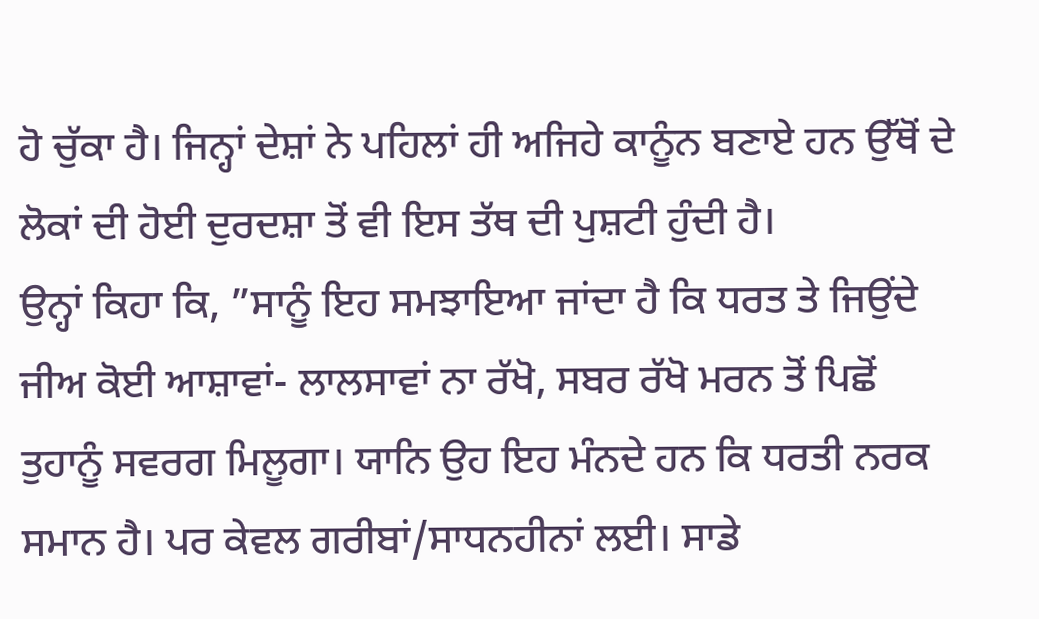ਹੋ ਚੁੱਕਾ ਹੈ। ਜਿਨ੍ਹਾਂ ਦੇਸ਼ਾਂ ਨੇ ਪਹਿਲਾਂ ਹੀ ਅਜਿਹੇ ਕਾਨੂੰਨ ਬਣਾਏ ਹਨ ਉੱਥੋਂ ਦੇ ਲੋਕਾਂ ਦੀ ਹੋਈ ਦੁਰਦਸ਼ਾ ਤੋਂ ਵੀ ਇਸ ਤੱਥ ਦੀ ਪੁਸ਼ਟੀ ਹੁੰਦੀ ਹੈ।
ਉਨ੍ਹਾਂ ਕਿਹਾ ਕਿ, ”ਸਾਨੂੰ ਇਹ ਸਮਝਾਇਆ ਜਾਂਦਾ ਹੈ ਕਿ ਧਰਤ ਤੇ ਜਿਉਂਦੇ ਜੀਅ ਕੋਈ ਆਸ਼ਾਵਾਂ- ਲਾਲਸਾਵਾਂ ਨਾ ਰੱਖੋ, ਸਬਰ ਰੱਖੋ ਮਰਨ ਤੋਂ ਪਿਛੋਂ ਤੁਹਾਨੂੰ ਸਵਰਗ ਮਿਲੂਗਾ। ਯਾਨਿ ਉਹ ਇਹ ਮੰਨਦੇ ਹਨ ਕਿ ਧਰਤੀ ਨਰਕ ਸਮਾਨ ਹੈ। ਪਰ ਕੇਵਲ ਗਰੀਬਾਂ/ਸਾਧਨਹੀਨਾਂ ਲਈ। ਸਾਡੇ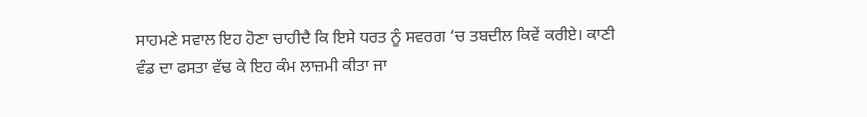ਸਾਹਮਣੇ ਸਵਾਲ ਇਹ ਹੋਣਾ ਚਾਹੀਦੈ ਕਿ ਇਸੇ ਧਰਤ ਨੂੰ ਸਵਰਗ ‘ਚ ਤਬਦੀਲ ਕਿਵੇਂ ਕਰੀਏ। ਕਾਣੀ ਵੰਡ ਦਾ ਫਸਤਾ ਵੱਢ ਕੇ ਇਹ ਕੰਮ ਲਾਜ਼ਮੀ ਕੀਤਾ ਜਾ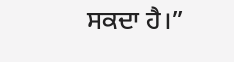ਸਕਦਾ ਹੈ।”